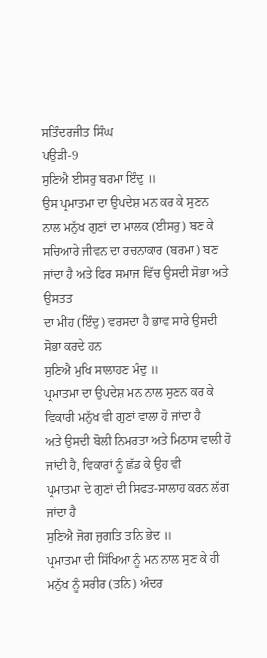ਸਤਿੰਦਰਜੀਤ ਸਿੰਘ
ਪਉੜੀ-9
ਸੁਣਿਐ ਈਸਰੁ ਬਰਮਾ ਇੰਦੁ ॥
ਉਸ ਪ੍ਰਮਾਤਮਾ ਦਾ ਉਪਦੇਸ਼ ਮਨ ਕਰ ਕੇ ਸੁਣਨ ਨਾਲ ਮਨੁੱਖ ਗੁਣਾਂ ਦਾ ਮਾਲਕ (ਈਸਰੁ) ਬਣ ਕੇ
ਸਚਿਆਰੇ ਜੀਵਨ ਦਾ ਰਚਨਾਕਾਰ (ਬਰਮਾ) ਬਣ ਜਾਂਦਾ ਹੈ ਅਤੇ ਫਿਰ ਸਮਾਜ ਵਿੱਚ ਉਸਦੀ ਸੋਭਾ ਅਤੇ ਉਸਤਤ
ਦਾ ਮੀਂਹ (ਇੰਦੁ) ਵਰਸਦਾ ਹੈ ਭਾਵ ਸਾਰੇ ਉਸਦੀ ਸੋਭਾ ਕਰਦੇ ਹਨ
ਸੁਣਿਐ ਮੁਖਿ ਸਾਲਾਹਣ ਮੰਦੁ ॥
ਪ੍ਰਮਾਤਮਾ ਦਾ ਉਪਦੇਸ਼ ਮਨ ਨਾਲ ਸੁਣਨ ਕਰ ਕੇ ਵਿਕਾਰੀ ਮਨੁੱਖ ਵੀ ਗੁਣਾਂ ਵਾਲਾ ਹੋ ਜਾਂਦਾ ਹੈ
ਅਤੇ ਉਸਦੀ ਬੋਲੀ ਨਿਮਰਤਾ ਅਤੇ ਮਿਠਾਸ ਵਾਲੀ ਹੋ ਜਾਂਦੀ ਹੈ, ਵਿਕਾਰਾਂ ਨੂੰ ਛੱਡ ਕੇ ਉਹ ਵੀ
ਪ੍ਰਮਾਤਮਾ ਦੇ ਗੁਣਾਂ ਦੀ ਸਿਫਤ-ਸਾਲਾਹ ਕਰਨ ਲੱਗ ਜਾਂਦਾ ਹੈ
ਸੁਣਿਐ ਜੋਗ ਜੁਗਤਿ ਤਨਿ ਭੇਦ ॥
ਪ੍ਰਮਾਤਮਾ ਦੀ ਸਿੱਖਿਆ ਨੂੰ ਮਨ ਨਾਲ ਸੁਣ ਕੇ ਹੀ ਮਨੁੱਖ ਨੂੰ ਸਰੀਰ (ਤਨਿ) ਅੰਦਰ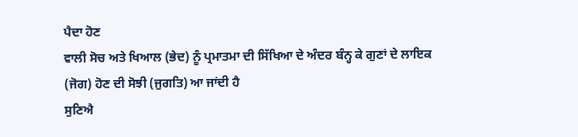ਪੈਦਾ ਹੋਣ
ਵਾਲੀ ਸੋਚ ਅਤੇ ਖਿਆਲ (ਭੇਦ) ਨੂੰ ਪ੍ਰਮਾਤਮਾ ਦੀ ਸਿੱਖਿਆ ਦੇ ਅੰਦਰ ਬੰਨ੍ਹ ਕੇ ਗੁਣਾਂ ਦੇ ਲਾਇਕ
(ਜੋਗ) ਹੋਣ ਦੀ ਸੋਝੀ (ਜੁਗਤਿ) ਆ ਜਾਂਦੀ ਹੈ
ਸੁਣਿਐ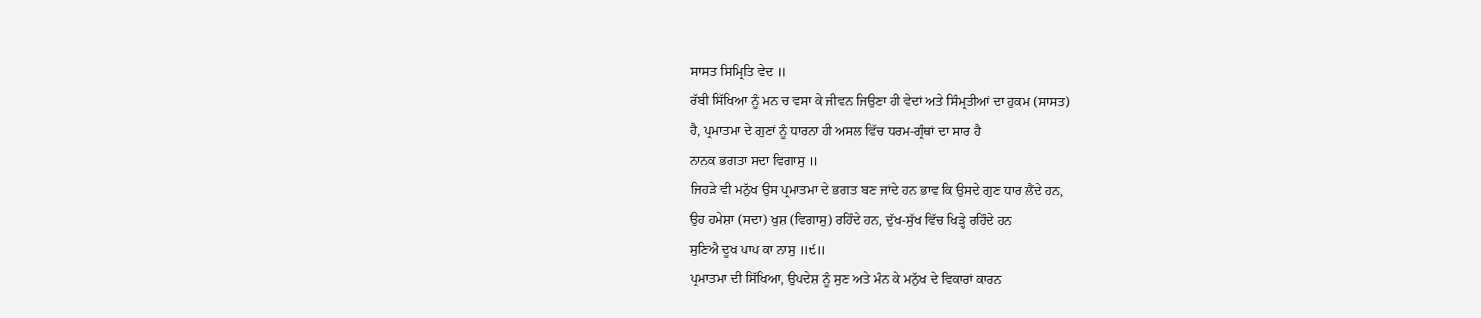ਸਾਸਤ ਸਿਮ੍ਰਿਤਿ ਵੇਦ ॥
ਰੱਬੀ ਸਿੱਖਿਆ ਨੂੰ ਮਨ ਚ ਵਸਾ ਕੇ ਜੀਵਨ ਜਿਉਣਾ ਹੀ ਵੇਦਾਂ ਅਤੇ ਸਿੰਮ੍ਰਤੀਆਂ ਦਾ ਹੁਕਮ (ਸਾਸਤ)
ਹੈ, ਪ੍ਰਮਾਤਮਾ ਦੇ ਗੁਣਾਂ ਨੂੰ ਧਾਰਨਾ ਹੀ ਅਸਲ ਵਿੱਚ ਧਰਮ-ਗ੍ਰੰਥਾਂ ਦਾ ਸਾਰ ਹੈ
ਨਾਨਕ ਭਗਤਾ ਸਦਾ ਵਿਗਾਸੁ ॥
ਜਿਹੜੇ ਵੀ ਮਨੁੱਖ ਉਸ ਪ੍ਰਮਾਤਮਾ ਦੇ ਭਗਤ ਬਣ ਜਾਂਦੇ ਹਨ ਭਾਵ ਕਿ ਉਸਦੇ ਗੁਣ ਧਾਰ ਲੈਂਦੇ ਹਨ,
ਉਹ ਹਮੇਸ਼ਾ (ਸਦਾ) ਖੁਸ਼ (ਵਿਗਾਸੁ) ਰਹਿੰਦੇ ਹਨ, ਦੁੱਖ-ਸੁੱਖ ਵਿੱਚ ਖਿੜ੍ਹੇ ਰਹਿੰਦੇ ਹਨ
ਸੁਣਿਐ ਦੂਖ ਪਾਪ ਕਾ ਨਾਸੁ ॥੯॥
ਪ੍ਰਮਾਤਮਾ ਦੀ ਸਿੱਖਿਆ, ਉਪਦੇਸ਼ ਨੂੰ ਸੁਣ ਅਤੇ ਮੰਨ ਕੇ ਮਨੁੱਖ ਦੇ ਵਿਕਾਰਾਂ ਕਾਰਨ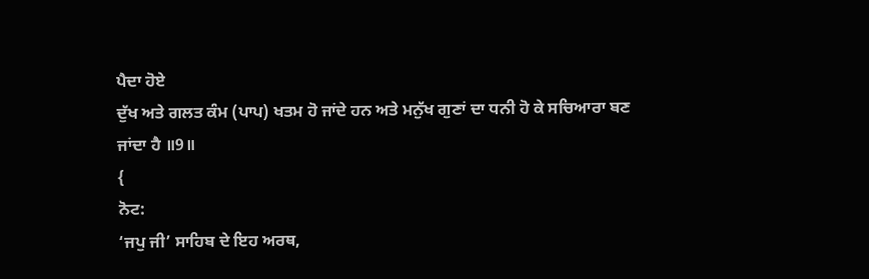ਪੈਦਾ ਹੋਏ
ਦੁੱਖ ਅਤੇ ਗਲਤ ਕੰਮ (ਪਾਪ) ਖਤਮ ਹੋ ਜਾਂਦੇ ਹਨ ਅਤੇ ਮਨੁੱਖ ਗੁਣਾਂ ਦਾ ਧਨੀ ਹੋ ਕੇ ਸਚਿਆਰਾ ਬਣ
ਜਾਂਦਾ ਹੈ ॥9॥
{
ਨੋਟ:
‘ਜਪੁ ਜੀ’ ਸਾਹਿਬ ਦੇ ਇਹ ਅਰਥ,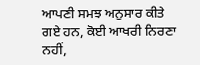ਆਪਣੀ ਸਮਝ ਅਨੁਸਾਰ ਕੀਤੇ ਗਏ ਹਨ, ਕੋਈ ਆਖਰੀ ਨਿਰਣਾ ਨਹੀਂ,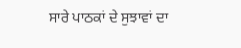ਸਾਰੇ ਪਾਠਕਾਂ ਦੇ ਸੁਝਾਵਾਂ ਦਾ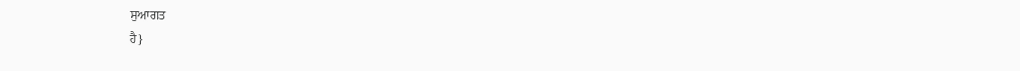ਸੁਆਗਤ
ਹੈ}